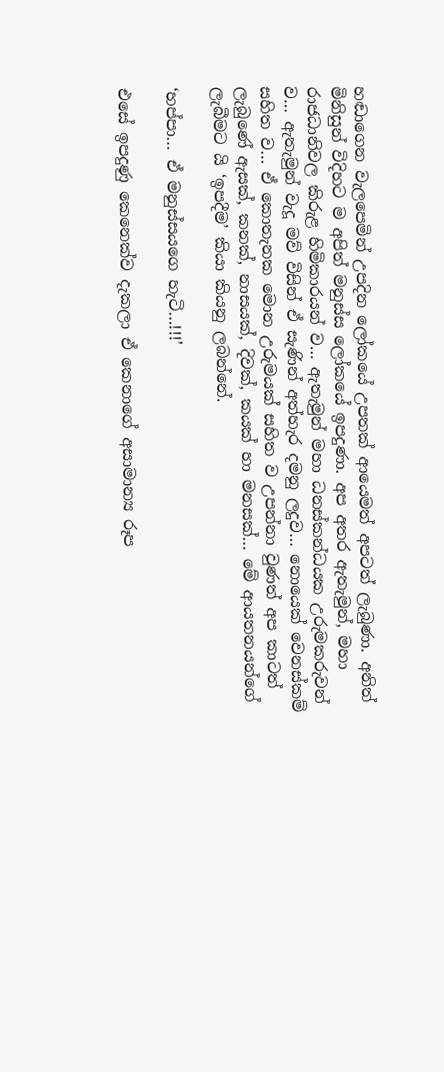හඬාගෙන වැලපෙමින් උපදින ලෝකයේ උපතක් ආයෙමත් අපටත් ලැබුණා. අනිත් මිනිසුන් විදිහට ම අපිත් මනුස්ස ලෝකයේ ඉපදුණා. අප අතර ඇතැමුන්, මහා රාජධානිවල කිරුළ හිමිකාරයන් ව… ඇතැමුන් මහා ධනස්කන්ධයක උරුමකරුවන් ව… ඇතැමුන් වැදූ මව් විසින් ඒ සැණින් අත්හැර දමනු ලදුව… නොයෙක් වෙනස්කම් සහිත ව… ඒ කොතැනක මොන උරුමයක් සහිත ව උපන්නා වුණත් අප කාටත් ලැබුණේ ඇසක්, කනක්, නාසයක්, දිවක්, කයක් හා මනසක්… මේ ආයතනයන්ගේ ලැබීමට යි ‘ඉපදීම’ කියා කියනු ලබන්නේ.

‘හප්පා… ඒ මනුස්සයගෙ හැටි…!!!’

එසේ ඉපදුණු කෙනෙක්ව දැකලා ඒ කෙනාගේ අසාමාන්‍ය රූප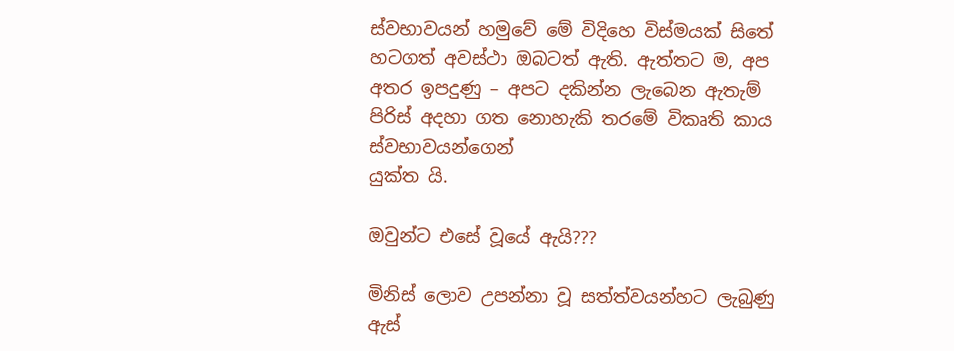ස්වභාවයන් හමුවේ මේ විදිහෙ විස්මයක් සිතේ හටගත් අවස්ථා ඔබටත් ඇති. ඇත්තට ම, අප අතර ඉපදුණු – අපට දකින්න ලැබෙන ඇතැම් පිරිස් අදහා ගත නොහැකි තරමේ විකෘති කාය ස්වභාවයන්ගෙන්
යුක්ත යි.

ඔවුන්ට එසේ වූයේ ඇයි???

මිනිස් ලොව උපන්නා වූ සත්ත්වයන්හට ලැබුණු ඇස්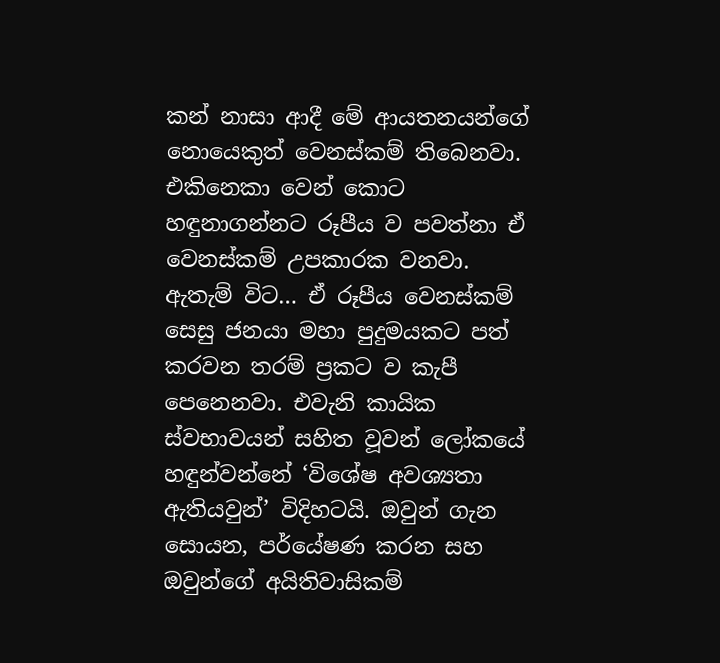කන් නාසා ආදී මේ ආයතනයන්ගේ නොයෙකුත් වෙනස්කම් තිබෙනවා. එකිනෙකා වෙන් කොට හඳුනාගන්නට රූපීය ව පවත්නා ඒ වෙනස්කම් උපකාරක වනවා. ඇතැම් විට… ඒ රූපීය වෙනස්කම් සෙසු ජනයා මහා පුදුමයකට පත් කරවන තරම් ප්‍රකට ව කැපී පෙනෙනවා. එවැනි කායික ස්වභාවයන් සහිත වූවන් ලෝකයේ හඳුන්වන්නේ ‘විශේෂ අවශ්‍යතා ඇතියවුන්’ විදිහටයි. ඔවුන් ගැන සොයන, පර්යේෂණ කරන සහ ඔවුන්ගේ අයිතිවාසිකම්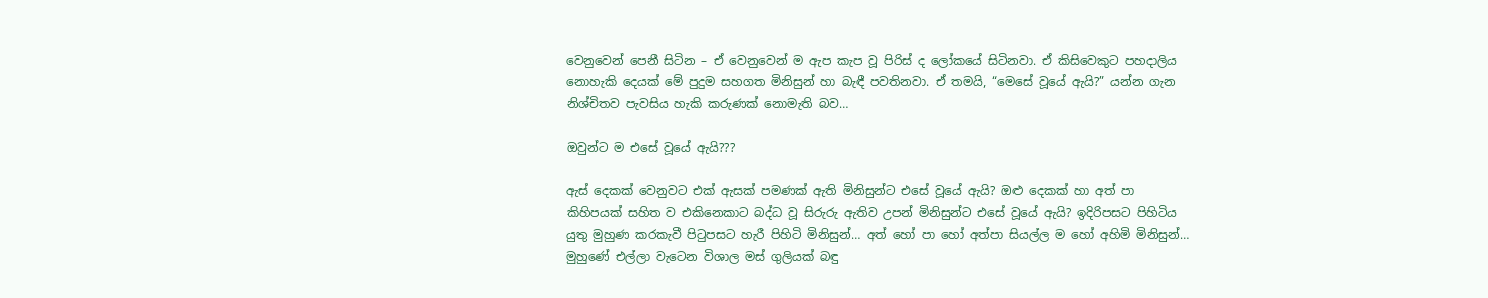වෙනුවෙන් පෙනී සිටින – ඒ වෙනුවෙන් ම ඇප කැප වූ පිරිස් ද ලෝකයේ සිටිනවා. ඒ කිසිවෙකුට පහදාලිය නොහැකි දෙයක් මේ පුදුම සහගත මිනිසුන් හා බැඳී පවතිනවා. ඒ තමයි, “මෙසේ වූයේ ඇයි?” යන්න ගැන නිශ්චිතව පැවසිය හැකි කරුණක් නොමැති බව…

ඔවුන්ට ම එසේ වූයේ ඇයි???

ඇස් දෙකක් වෙනුවට එක් ඇසක් පමණක් ඇති මිනිසුන්ට එසේ වූයේ ඇයි? ඔළු දෙකක් හා අත් පා කිහිපයක් සහිත ව එකිනෙකාට බද්ධ වූ සිරුරු ඇතිව උපන් මිනිසුන්ට එසේ වූයේ ඇයි? ඉදිරිපසට පිහිටිය යුතු මුහුණ කරකැවී පිටුපසට හැරී පිහිටි මිනිසුන්… අත් හෝ පා හෝ අත්පා සියල්ල ම හෝ අහිමි මිනිසුන්… මුහුණේ එල්ලා වැටෙන විශාල මස් ගුලියක් බඳු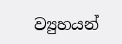ව්‍යුහයන්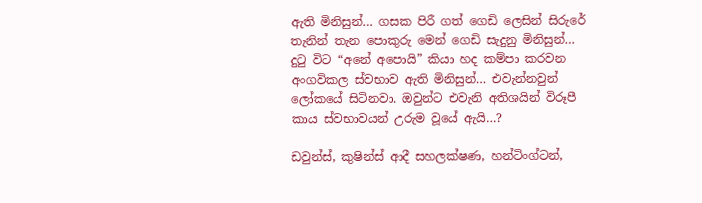ඇති මිනිසුන්… ගසක පිරී ගත් ගෙඩි ලෙසින් සිරුරේ තැනින් තැන පොකුරු මෙන් ගෙඩි සැදුනු මිනිසුන්… දුටු විට “අනේ අපොයි” කියා හද කම්පා කරවන අංගවිකල ස්වභාව ඇති මිනිසුන්… එවැන්නවුන් ලෝකයේ සිටිනවා. ඔවුන්ට එවැනි අතිශයින් විරූපී කාය ස්වභාවයන් උරුම වූයේ ඇයි…?

ඩවුන්ස්, කුෂින්ස් ආදී සහලක්ෂණ, හන්ටිංග්ටන්,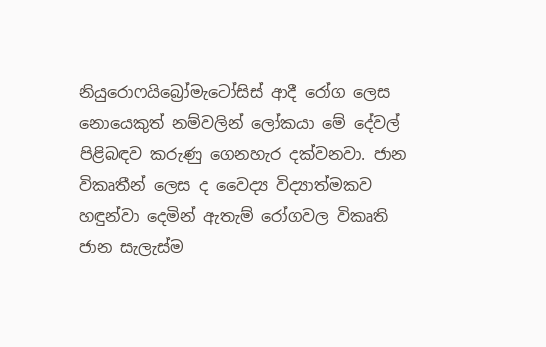නියුරොෆයිබ්‍රෝමැටෝසිස් ආදී රෝග ලෙස නොයෙකුත් නම්වලින් ලෝකයා මේ දේවල් පිළිබඳව කරුණු ගෙනහැර දක්වනවා. ජාන විකෘතීන් ලෙස ද වෛද්‍ය විද්‍යාත්මකව හඳුන්වා දෙමින් ඇතැම් රෝගවල විකෘති ජාන සැලැස්ම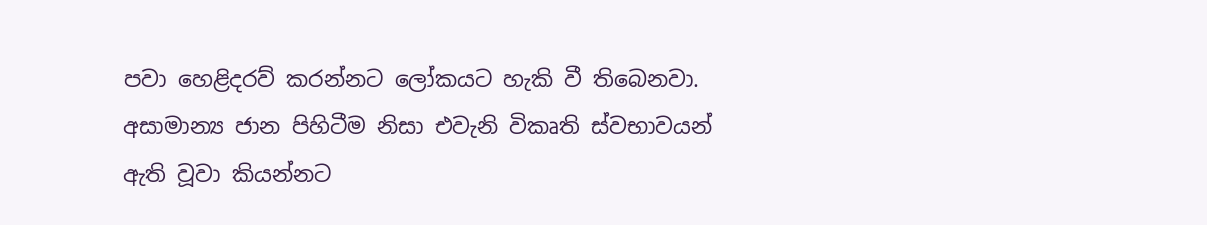පවා හෙළිදරව් කරන්නට ලෝකයට හැකි වී තිබෙනවා. අසාමාන්‍ය ජාන පිහිටීම නිසා එවැනි විකෘති ස්වභාවයන් ඇති වූවා කියන්නට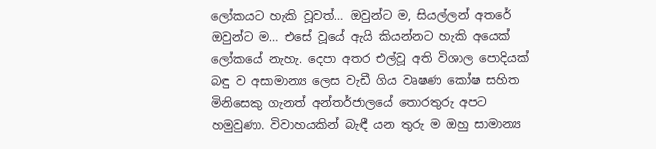ලෝකයට හැකි වූවත්… ඔවුන්ට ම, සියල්ලන් අතරේ ඔවුන්ට ම… එසේ වූයේ ඇයි කියන්නට හැකි අයෙක් ලෝකයේ නැහැ. දෙපා අතර එල්වූ අති විශාල පොදියක් බඳු ව අසාමාන්‍ය ලෙස වැඩී ගිය වෘෂණ කෝෂ සහිත මිනිසෙකු ගැනත් අන්තර්ජාලයේ තොරතුරු අපට හමුවුණා. විවාහයකින් බැඳී යන තුරු ම ඔහු සාමාන්‍ය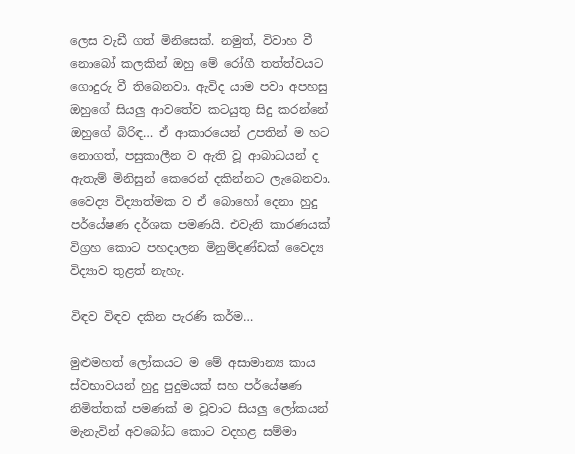ලෙස වැඩී ගත් මිනිසෙක්. නමුත්, විවාහ වී නොබෝ කලකින් ඔහු මේ රෝගී තත්ත්වයට ගොදුරු වී තිබෙනවා. ඇවිද යාම පවා අපහසු ඔහුගේ සියලු ආවතේව කටයුතු සිදු කරන්නේ ඔහුගේ බිරිඳ… ඒ ආකාරයෙන් උපතින් ම හට නොගත්, පසුකාලීන ව ඇති වූ ආබාධයන් ද ඇතැම් මිනිසුන් කෙරෙන් දකින්නට ලැබෙනවා. වෛද්‍ය විද්‍යාත්මක ව ඒ බොහෝ දෙනා හුදු පර්යේෂණ දර්ශක පමණයි. එවැනි කාරණයක් විග්‍රහ කොට පහදාලන මිනුම්දණ්ඩක් වෛද්‍ය විද්‍යාව තුළත් නැහැ.

විඳව විඳව දකින පැරණි කර්ම…

මුළුමහත් ලෝකයට ම මේ අසාමාන්‍ය කාය ස්වභාවයන් හුදු පුදුමයක් සහ පර්යේෂණ නිමිත්තක් පමණක් ම වූවාට සියලු ලෝකයන් මැනැවින් අවබෝධ කොට වදහළ සම්මා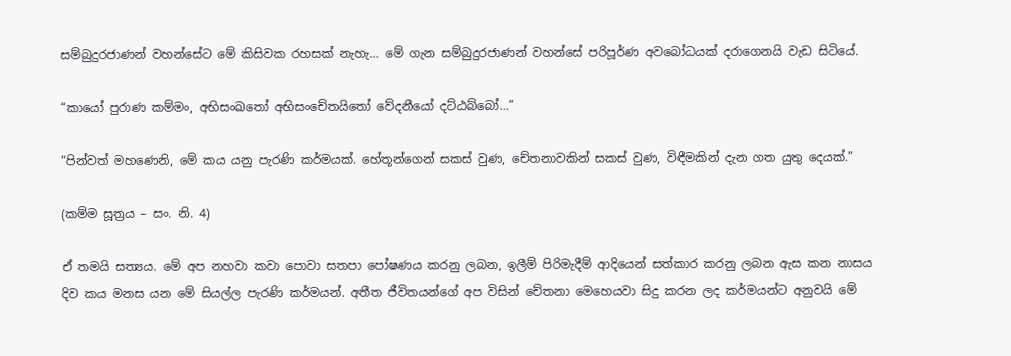සම්බුදුරජාණන් වහන්සේට මේ කිසිවක රහසක් නැහැ… මේ ගැන සම්බුදුරජාණන් වහන්සේ පරිපූර්ණ අවබෝධයක් දරාගෙනයි වැඩ සිටියේ.

“කායෝ පුරාණ කම්මං, අභිසංඛතෝ අභිසංචේතයිතෝ වේදනීයෝ දට්ඨබ්බෝ…”

“පින්වත් මහණෙනි, මේ කය යනු පැරණි කර්මයක්. හේතූන්ගෙන් සකස් වුණ, චේතනාවකින් සකස් වුණ, විඳීමකින් දැන ගත යුතු දෙයක්.”

(කම්ම සූත්‍රය – සං. නි. 4)

ඒ තමයි සත්‍යය. මේ අප නහවා කවා පොවා සතපා පෝෂණය කරනු ලබන, ඉලීම් පිරිමැදීම් ආදියෙන් සත්කාර කරනු ලබන ඇස කන නාසය දිව කය මනස යන මේ සියල්ල පැරණි කර්මයන්. අතීත ජීවිතයන්ගේ අප විසින් චේතනා මෙහෙයවා සිදු කරන ලද කර්මයන්ට අනුවයි මේ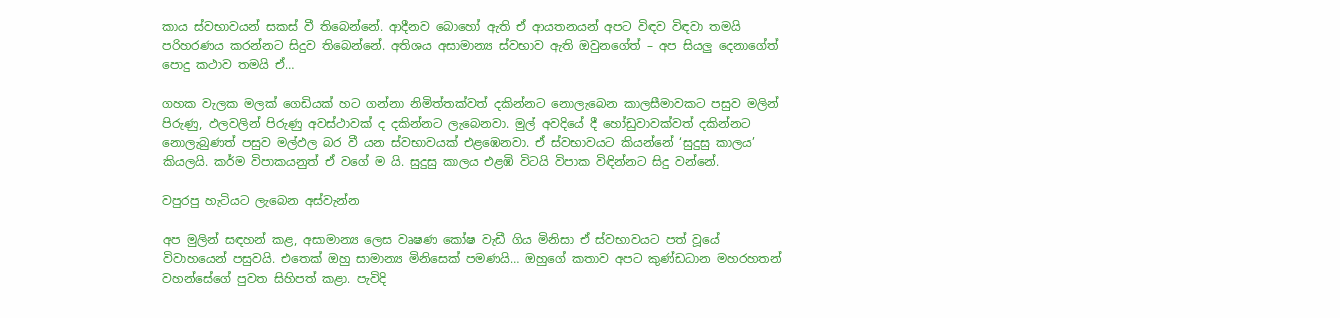කාය ස්වභාවයන් සකස් වී තිබෙන්නේ. ආදීනව බොහෝ ඇති ඒ ආයතනයන් අපට විඳව විඳවා තමයි පරිහරණය කරන්නට සිදුව තිබෙන්නේ. අතිශය අසාමාන්‍ය ස්වභාව ඇති ඔවුනගේත් – අප සියලු දෙනාගේත් පොදු කථාව තමයි ඒ…

ගහක වැලක මලක් ගෙඩියක් හට ගන්නා නිමිත්තක්වත් දකින්නට නොලැබෙන කාලසීමාවකට පසුව මලින් පිරුණු, ඵලවලින් පිරුණු අවස්ථාවක් ද දකින්නට ලැබෙනවා. මුල් අවදියේ දී හෝඩුවාවක්වත් දකින්නට නොලැබුණත් පසුව මල්ඵල බර වී යන ස්වභාවයක් එළඹෙනවා. ඒ ස්වභාවයට කියන්නේ ‘සුදුසු කාලය’ කියලයි. කර්ම විපාකයනුත් ඒ වගේ ම යි. සුදුසු කාලය එළඹි විටයි විපාක විඳින්නට සිදු වන්නේ.

වපුරපු හැටියට ලැබෙන අස්වැන්න

අප මුලින් සඳහන් කළ, අසාමාන්‍ය ලෙස වෘෂණ කෝෂ වැඩී ගිය මිනිසා ඒ ස්වභාවයට පත් වූයේ විවාහයෙන් පසුවයි. එතෙක් ඔහු සාමාන්‍ය මිනිසෙක් පමණයි… ඔහුගේ කතාව අපට කුණ්ඩධාන මහරහතන් වහන්සේගේ පුවත සිහිපත් කළා. පැවිදි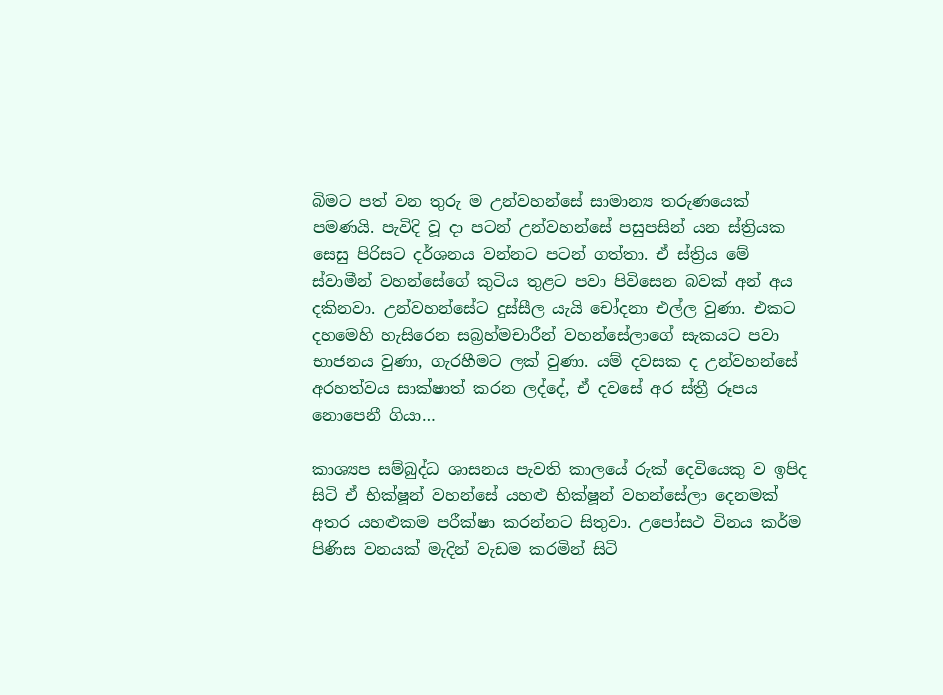බිමට පත් වන තුරු ම උන්වහන්සේ සාමාන්‍ය තරුණයෙක් පමණයි. පැවිදි වූ දා පටන් උන්වහන්සේ පසුපසින් යන ස්ත්‍රියක සෙසු පිරිසට දර්ශනය වන්නට පටන් ගත්තා. ඒ ස්ත්‍රිය මේ ස්වාමීන් වහන්සේගේ කුටිය තුළට පවා පිවිසෙන බවක් අන් අය දකිනවා. උන්වහන්සේට දුස්සීල යැයි චෝදනා එල්ල වුණා. එකට දහමෙහි හැසිරෙන සබ්‍රහ්මචාරීන් වහන්සේලාගේ සැකයට පවා භාජනය වුණා, ගැරහීමට ලක් වුණා. යම් දවසක ද උන්වහන්සේ අරහත්වය සාක්ෂාත් කරන ලද්දේ, ඒ දවසේ අර ස්ත්‍රී රූපය නොපෙනී ගියා…

කාශ්‍යප සම්බුද්ධ ශාසනය පැවති කාලයේ රුක් දෙවියෙකු ව ඉපිද සිටි ඒ භික්ෂූන් වහන්සේ යහළු භික්ෂූන් වහන්සේලා දෙනමක් අතර යහළුකම පරීක්ෂා කරන්නට සිතුවා. උපෝසථ විනය කර්ම පිණිස වනයක් මැදින් වැඩම කරමින් සිටි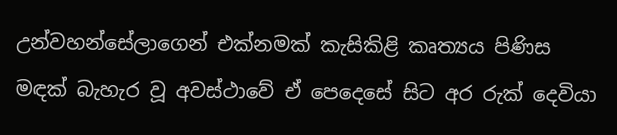උන්වහන්සේලාගෙන් එක්නමක් කැසිකිළි කෘත්‍යය පිණිස මඳක් බැහැර වූ අවස්ථාවේ ඒ පෙදෙසේ සිට අර රුක් දෙවියා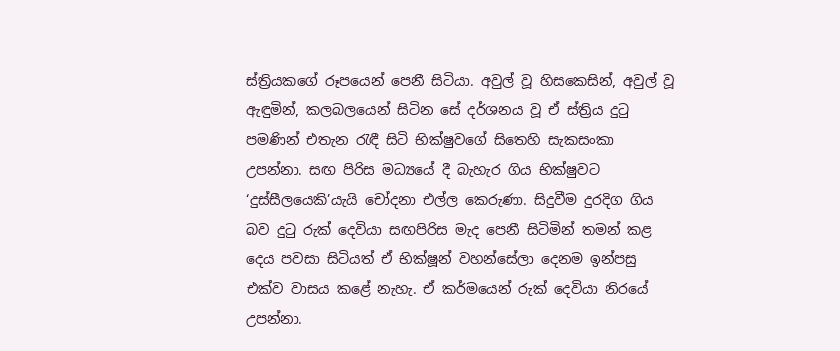ස්ත්‍රියකගේ රූපයෙන් පෙනී සිටියා. අවුල් වූ හිසකෙසින්, අවුල් වූ ඇඳුමින්, කලබලයෙන් සිටින සේ දර්ශනය වූ ඒ ස්ත්‍රිය දුටු පමණින් එතැන රැඳී සිටි භික්ෂුවගේ සිතෙහි සැකසංකා උපන්නා. සඟ පිරිස මධ්‍යයේ දී බැහැර ගිය භික්ෂුවට ‘දුස්සීලයෙකි’යැයි චෝදනා එල්ල කෙරුණා. සිදුවීම දුරදිග ගිය බව දුටු රුක් දෙවියා සඟපිරිස මැද පෙනී සිටිමින් තමන් කළ දෙය පවසා සිටියත් ඒ භික්ෂූන් වහන්සේලා දෙනම ඉන්පසු එක්ව වාසය කළේ නැහැ. ඒ කර්මයෙන් රුක් දෙවියා නිරයේ උපන්නා.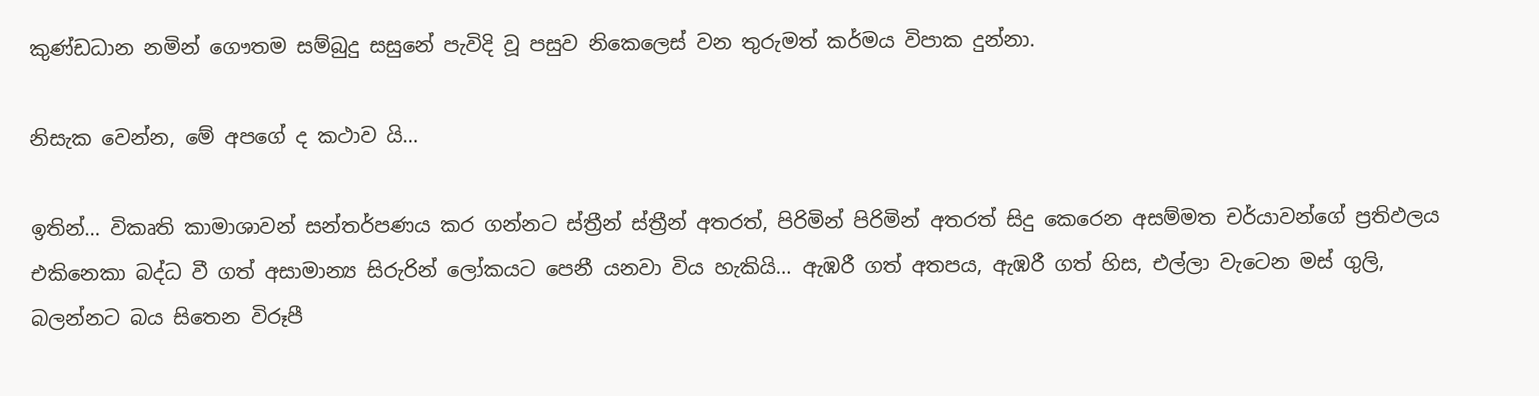කුණ්ඩධාන නමින් ගෞතම සම්බුදු සසුනේ පැවිදි වූ පසුව නිකෙලෙස් වන තුරුමත් කර්මය විපාක දුන්නා.

නිසැක වෙන්න, මේ අපගේ ද කථාව යි…

ඉතින්… විකෘති කාමාශාවන් සන්තර්පණය කර ගන්නට ස්ත්‍රීන් ස්ත්‍රීන් අතරත්, පිරිමින් පිරිමින් අතරත් සිදු කෙරෙන අසම්මත චර්යාවන්ගේ ප්‍රතිඵලය එකිනෙකා බද්ධ වී ගත් අසාමාන්‍ය සිරුරින් ලෝකයට පෙනී යනවා විය හැකියි… ඇඹරී ගත් අතපය, ඇඹරී ගත් හිස, එල්ලා වැටෙන මස් ගුලි, බලන්නට බය සිතෙන විරූපී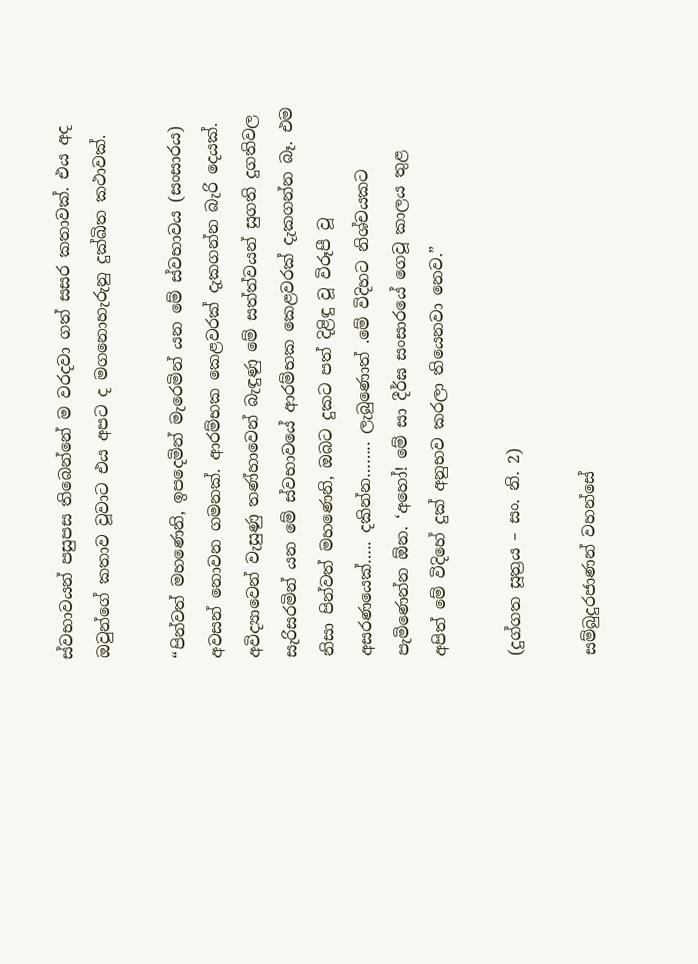ස්වභාවයන් පසුපස තිබෙන්නේ ම වරදවා ගත් සසර කතාවක්. එය අද ඔවුන්ගේ කතාව වූවාට එය අපට ද මගනොහැරුනු දුක්ඛිත කථාවක්.

“පින්වත් මහණෙනි, ඉපදෙමින් මැරෙමින් යන මේ ස්වභාවය (සංසාරය) අවසන් නොවන ගමනක්. ආරම්භක කෙළවරක් දැකගන්න බැරි දෙයක්. අවිද්‍යාවෙන් වැසුණු තණ්හාවෙන් බැඳුණු මේ සත්ත්වයන් සුගති දුගතිවල සැරිසරමින් යන මේ ස්වභාවයේ ආරම්භක කෙළවරක් දැකගන්න බෑ. එම නිසා පින්වත් මහණෙනි, ඔබට දුකට පත් දිළිඳු වූ විරූපී වූ අසරණයෙක්….. දකින්න…….. ලැබුණොත් .මේ විදිහට නිශ්චයකට පැමිණෙන්න ඕන. ‘අහෝ! මේ සා දීර්ඝ සංසාරයේ ගෙවූ කාලය තුළ අපිත් මේ විදිහේ දුක් අනුභව කරලා තියෙනවා නෙව.”

(දුග්ගත සූත්‍රය – සං. නි. 2)

සම්බුදුරජාණන් වහන්සේ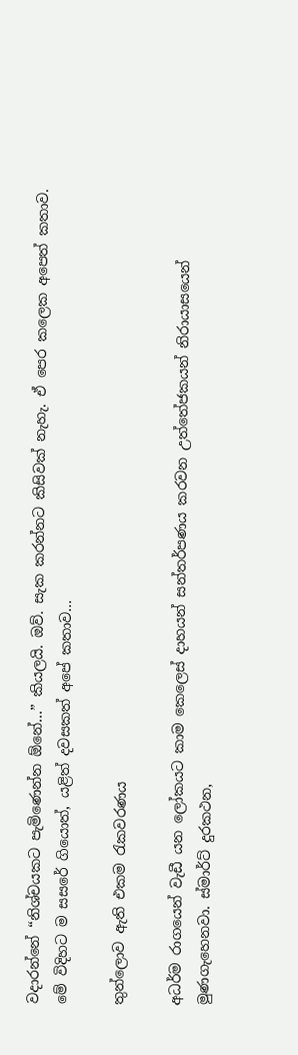වදාරන්නේ “නිශ්චයකට පැමිණෙන්න ඕනේ…” කියලයි. ඔව්. සැක කරන්නට කිසිවක් නැහැ. ඒ පෙර කලෙක අපෙත් කතාව. මේ විදිහට ම සසරේ ගියොත්, යළිත් දවසකත් අපේ කතාව…

තුන්ලොව ඇති එකම රැකවරණය

අධර්ම රාගයෙන් වැඩී යන ලෝකයට කාම කෙලෙස් දාහයන් සන්තර්පණය කරවන උත්තේජකයන් නිරායාසයෙන් මුණගැහෙනවා. ස්මාර්ට් දුරකථන,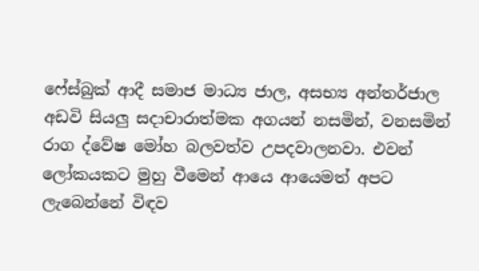ෆේස්බුක් ආදී සමාජ මාධ්‍ය ජාල, අසභ්‍ය අන්තර්ජාල අඩවි සියලු සදාචාරාත්මක අගයන් නසමින්, වනසමින් රාග ද්වේෂ මෝහ බලවත්ව උපදවාලනවා. එවන් ලෝකයකට මුහු වීමෙන් ආයෙ ආයෙමත් අපට ලැබෙන්නේ විඳව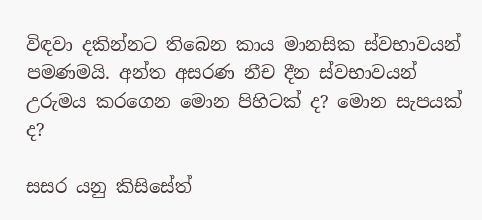විඳවා දකින්නට තිබෙන කාය මානසික ස්වභාවයන් පමණමයි. අන්ත අසරණ නීච දීන ස්වභාවයන් උරුමය කරගෙන මොන පිහිටක් ද? මොන සැපයක් ද?

සසර යනු කිසිසේත්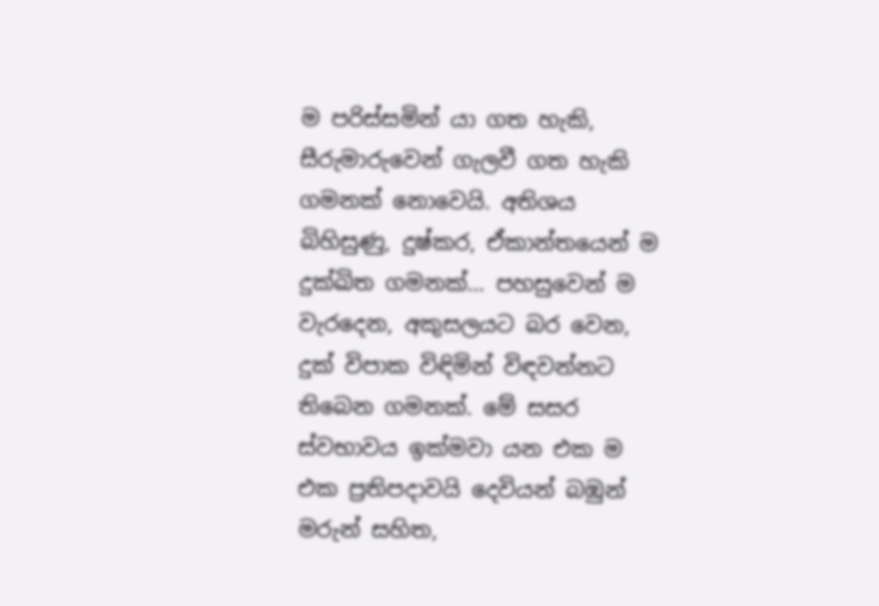ම පරිස්සමින් යා ගත හැකි, සීරුමාරුවෙන් ගැලවී ගත හැකි ගමනක් නොවෙයි. අතිශය බිහිසුණු, දුෂ්කර, ඒකාන්තයෙන් ම දුක්ඛිත ගමනක්… පහසුවෙන් ම වැරදෙන, අකුසලයට බර වෙන, දුක් විපාක විඳිමින් විඳවන්නට තිබෙන ගමනක්. මේ සසර ස්වභාවය ඉක්මවා යන එක ම එක ප්‍රතිපදාවයි දෙවියන් බඹුන් මරුන් සහිත,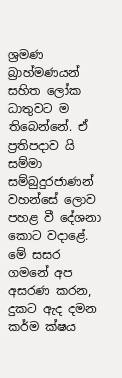ශ්‍රමණ බ්‍රාහ්මණයන් සහිත ලෝක ධාතුවට ම තිබෙන්නේ. ඒ ප්‍රතිපදාව යි සම්මා සම්බුදුරජාණන් වහන්සේ ලොව පහළ වී දේශනා කොට වදාළේ. මේ සසර ගමනේ අප අසරණ කරන, දුකට ඇද දමන කර්ම ක්ෂය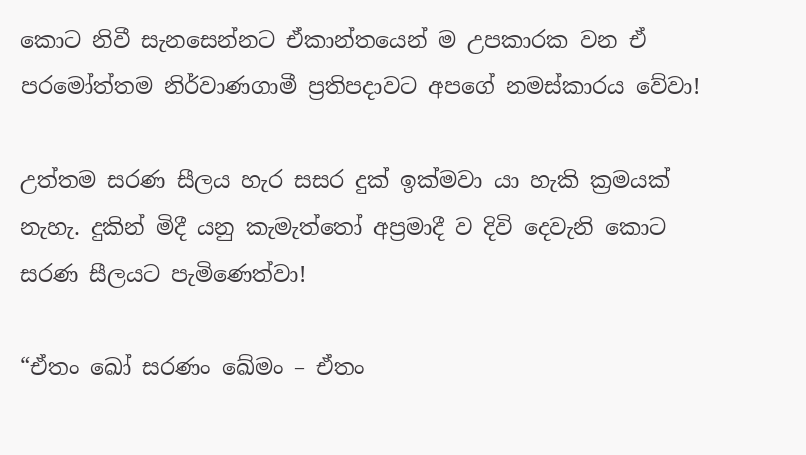කොට නිවී සැනසෙන්නට ඒකාන්තයෙන් ම උපකාරක වන ඒ පරමෝත්තම නිර්වාණගාමී ප්‍රතිපදාවට අපගේ නමස්කාරය වේවා!

උත්තම සරණ සීලය හැර සසර දුක් ඉක්මවා යා හැකි ක්‍රමයක් නැහැ. දුකින් මිදී යනු කැමැත්තෝ අප්‍රමාදී ව දිවි දෙවැනි කොට සරණ සීලයට පැමිණෙත්වා!

“ඒතං ඛෝ සරණං ඛේමං – ඒතං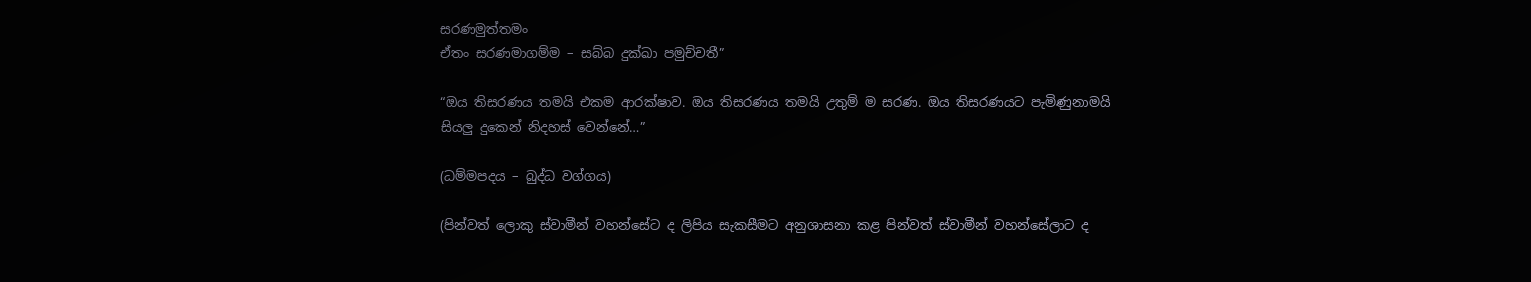සරණමුත්තමං
ඒතං සරණමාගම්ම – සබ්බ දුක්ඛා පමුච්චතී”

“ඔය තිසරණය තමයි එකම ආරක්ෂාව. ඔය තිසරණය තමයි උතුම් ම සරණ. ඔය තිසරණයට පැමිණුනාමයි සියලු දුකෙන් නිදහස් වෙන්නේ…”

(ධම්මපදය – බුද්ධ වග්ගය)

(පින්වත් ලොකු ස්වාමීන් වහන්සේට ද ලිපිය සැකසීමට අනුශාසනා කළ පින්වත් ස්වාමීන් වහන්සේලාට ද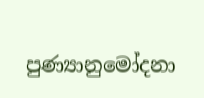පුණ්‍යානුමෝදනා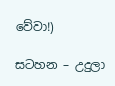වේවා!)

සටහන – උදුලා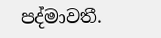පද්මාවතී.